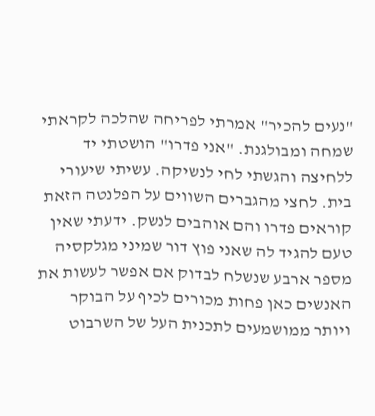"נעים להכיר" אמרתי לפריחה שהלכה לקראתי שמחה ומבולגנת. "אני פדרו" הושטתי יד ללחיצה והגשתי לחי לנשיקה. עשיתי שיעורי בית. לחצי מהגברים השווים על הפלנטה הזאת קוראים פדרו והם אוהבים לנשק. ידעתי שאין טעם להגיד לה שאני פוץ דור שמיני מגלקסיה מספר ארבע שנשלח לבדוק אם אפשר לעשות את האנשים כאן פחות מכורים לכיף על הבוקר ויותר ממושמעים לתכנית העל של השרבוט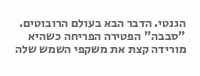הגנטי. הדבר הבא בעולם הרובוטים.
"סבבה" הפטירה הפריחה כשהיא מורידה קצת את משקפי השמש שלה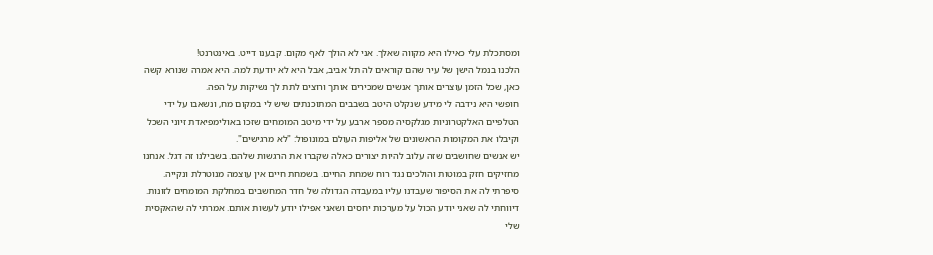ומסתכלת עלי כאילו היא מקווה שאלך. אני לא הולך לאף מקום. קבענו דייט. באינטרנט!
הלכנו בנמל הישן של עיר שהם קוראים לה תל אביב, אבל היא לא יודעת למה. היא אמרה שנורא קשה כאן, שכל הזמן עוצרים אותך אנשים שמכירים אותך ורוצים לתת לך נשיקות על הפה.
חופשי היא נידבה לי מידע שנקלט היטב בשבבים המתוכנתים שיש לי במקום מח, ונשאבו על ידי הטלפיים האלקטרוניות מגלקסיה מספר ארבע על ידי מיטב המומחים שזכו באולימפיאדת זיוני השכל וקיבלו את המקומות הראשונים של אליפות העולם במונופול: "לא מרגישים".
יש אנשים שחושבים שזה עלוב להיות יצורים כאלה שקברו את הרגשות שלהם. בשבילנו זה דגל. אנחנו מחזיקים חזק במוטות והולכים נגד רוח שמחת החיים. בשמחת חיים אין עוצמה מנוטרלת ונקייה.
סיפרתי לה את הסיפור שעבדנו עליו במעבדה הגדולה של חדר המחשבים במחלקת המומחים לזונות. דיווחתי לה שאני יודע הכול על מערכות יחסים ושאני אפילו יודע לעשות אותם. אמרתי לה שהאקסית שלי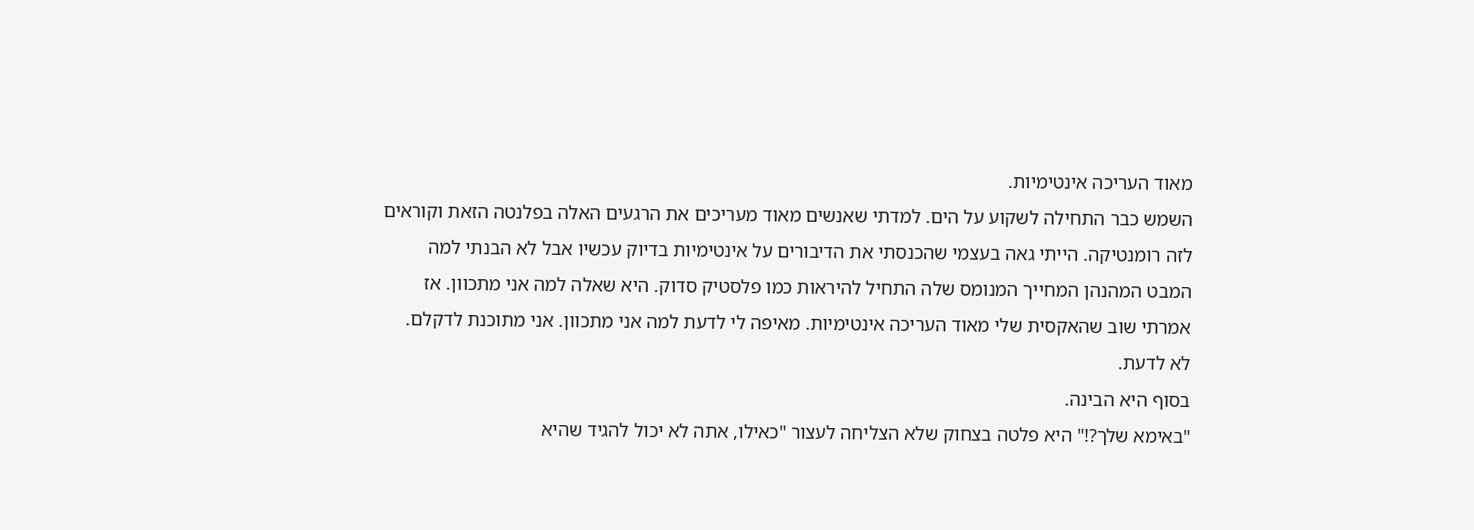מאוד העריכה אינטימיות.
השמש כבר התחילה לשקוע על הים. למדתי שאנשים מאוד מעריכים את הרגעים האלה בפלנטה הזאת וקוראים לזה רומנטיקה. הייתי גאה בעצמי שהכנסתי את הדיבורים על אינטימיות בדיוק עכשיו אבל לא הבנתי למה המבט המהנהן המחייך המנומס שלה התחיל להיראות כמו פלסטיק סדוק. היא שאלה למה אני מתכוון. אז אמרתי שוב שהאקסית שלי מאוד העריכה אינטימיות. מאיפה לי לדעת למה אני מתכוון. אני מתוכנת לדקלם. לא לדעת.
בסוף היא הבינה.
"באימא שלך?!" היא פלטה בצחוק שלא הצליחה לעצור "כאילו, אתה לא יכול להגיד שהיא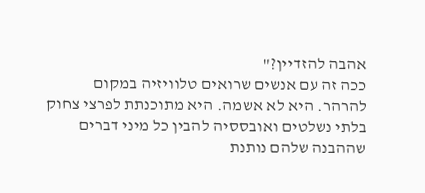אהבה להזדיין?"
ככה זה עם אנשים שרואים טלוויזיה במקום להרהר. היא לא אשמה. היא מתוכנתת לפרצי צחוק בלתי נשלטים ואובססיה להבין כל מיני דברים שההבנה שלהם נותנת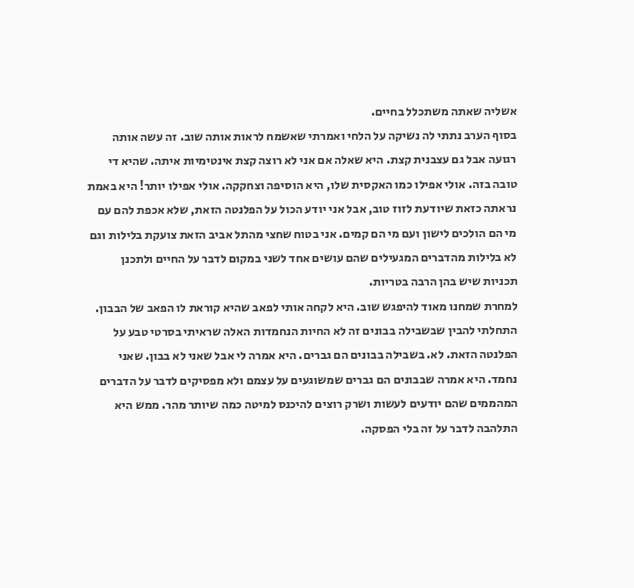אשליה שאתה משתכלל בחיים.
בסוף הערב נתתי לה נשיקה על הלחי ואמרתי שאשמח לראות אותה שוב. זה עשה אותה רגועה אבל גם עצבנית קצת. היא שאלה אם אני לא רוצה קצת אינטימיות איתה. שהיא די טובה בזה. אולי אפילו כמו האקסית שלו, היא הוסיפה וצחקקה. אולי אפילו יותר! היא באמת נראתה כזאת שיודעת לזוז טוב, אבל אני יודע הכול על הפלנטה הזאת, שלא אכפת להם עם מי הם הולכים לישון ועם מי הם קמים. אני בטוח שחצי מהתל אביב הזאת צועקת בלילות וגם לא בלילות מהדברים המגעילים שהם עושים אחד לשני במקום לדבר על החיים ולתכנן תכניות שיש בהן הרבה בטריות.
למחרת שמחנו מאוד להיפגש שוב. היא לקחה אותי לפאב שהיא קוראת לו הפאב של הבבון. התחלתי להבין שבשבילה בבונים זה לא החיות הנחמדות האלה שראיתי בסרטי טבע על הפלנטה הזאת. לא. בשבילה בבונים הם גברים. היא אמרה לי אבל שאני לא בבון. שאני נחמד. היא אמרה שבבונים הם גברים שמשוגעים על עצמם ולא מפסיקים לדבר על הדברים המהממים שהם יודעים לעשות ושרק רוצים להיכנס למיטה כמה שיותר מהר. ממש היא התלהבה לדבר על זה בלי הפסקה.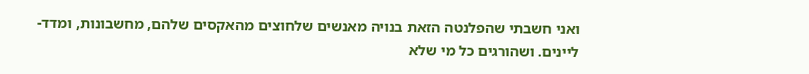ואני חשבתי שהפלנטה הזאת בנויה מאנשים שלחוצים מהאקסים שלהם, מחשבונות, ומדד-ליינים. ושהורגים כל מי שלא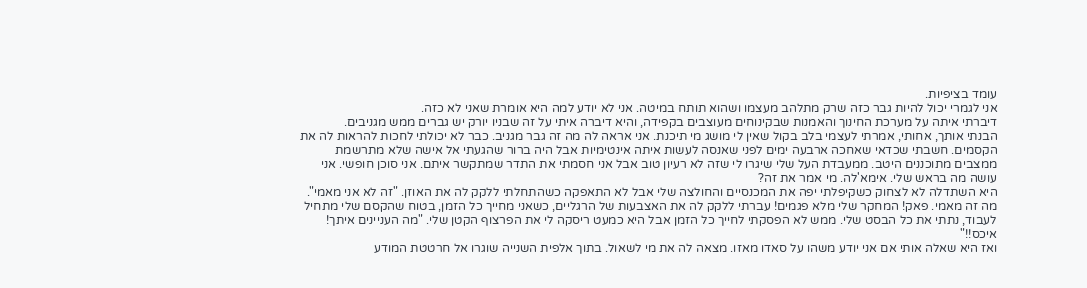עומד בציפיות.
אני לגמרי יכול להיות גבר כזה שרק מתלהב מעצמו ושהוא תותח במיטה. אני לא יודע למה היא אומרת שאני לא כזה.
דיברתי איתה על מערכת החינוך והאמנות שבקינוחים מעוצבים בקפידה, והיא דיברה איתי על זה שבניו יורק יש גברים ממש מגניבים.
הבנתי אותך, אחותי, אמרתי לעצמי בלב בקול שאין לי מושג מי תיכנת. אני אראה לה מה זה גבר מגניב. כבר לא יכולתי לחכות להראות לה את הקסמים. חשבתי שכדאי שאחכה ארבעה ימים לפני שאנסה לעשות איתה אינטימיות אבל היה ברור שהגעתי אל אישה שלא מתרשמת ממצבים מתוכננים היטב. ממעבדת העל שלי שיגרו לי שזה לא רעיון טוב אבל אני חסמתי את התדר שמתקשר איתם. אני סוכן חופשי. אני עושה מה בראש שלי. אימא'לה. מי אמר את זה?
היא השתדלה לא לצחוק כשקיפלתי יפה את המכנסיים והחולצה שלי אבל לא התאפקה כשהתחלתי ללקק לה את האוזן. "זה לא אני מאמי". מה זה מאמי. פאק! המחקר שלי מלא פגמים! עברתי ללקק לה את האצבעות של הרגליים, כשאני מחייך כל הזמן, בטוח שהקסם שלי מתחיל לעבוד, נתתי את כל הבסט שלי. ממש לא הפסקתי לחייך כל הזמן אבל היא כמעט ריסקה לי את הפרצוף הקטן שלי. "מה העניינים איתך! איכס!!"
ואז היא שאלה אותי אם אני יודע משהו על סאדו מאזו. מצאה לה את מי לשאול. בתוך אלפית השנייה שוגרו אל חרטטת המודע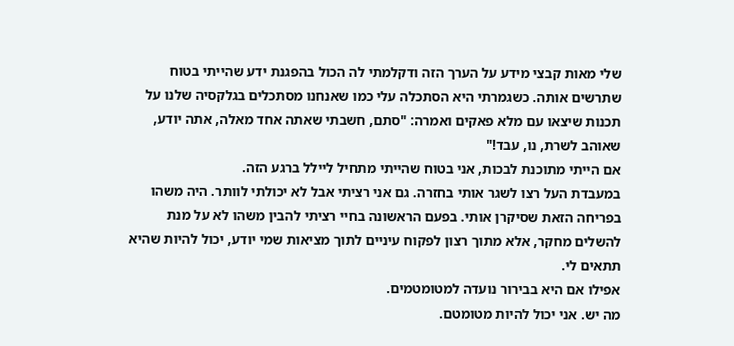שלי מאות קבצי מידע על הערך הזה ודקלמתי לה הכול בהפגנת ידע שהייתי בטוח שתרשים אותה. כשגמרתי היא הסתכלה עלי כמו שאנחנו מסתכלים בגלקסיה שלנו על תכנות שיצאו עם מלא פאקים ואמרה: "סתם, חשבתי שאתה אחד מאלה, אתה יודע, שאוהב לשרת, נו, עבד!"
אם הייתי מתוכנת לבכות, אני בטוח שהייתי מתחיל ליילל ברגע הזה.
במעבדת העל רצו לשגר אותי בחזרה. גם אני רציתי אבל לא יכולתי לוותר. היה משהו בפריחה הזאת שסיקרן אותי. בפעם הראשונה בחיי רציתי להבין משהו לא על מנת להשלים מחקר, אלא מתוך רצון לפקוח עיניים לתוך מציאות שמי יודע, יכול להיות שהיא תתאים לי.
אפילו אם היא בבירור נועדה למטומטמים.
מה יש. אני יכול להיות מטומטם.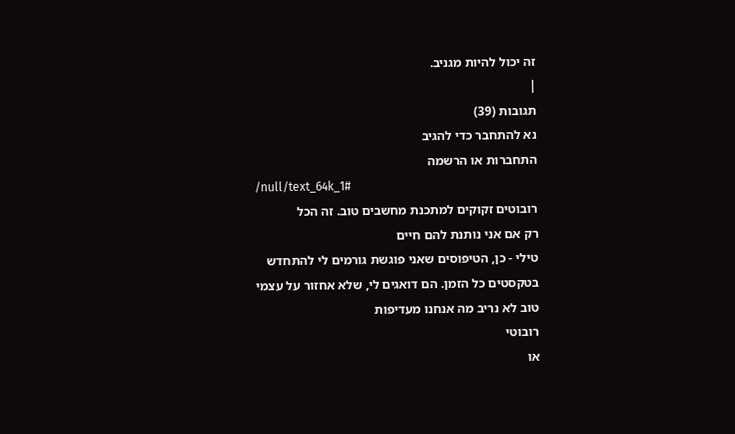זה יכול להיות מגניב.
|
תגובות (39)
נא להתחבר כדי להגיב
התחברות או הרשמה
/null/text_64k_1#
רובוטים זקוקים למתכנת מחשבים טוב. זה הכל
רק אם אני נותנת להם חיים
טילי - כן, הטיפוסים שאני פוגשת גורמים לי להתחדש בטקסטים כל הזמן. הם דואגים לי, שלא אחזור על עצמי
טוב לא נריב מה אנחנו מעדיפות
רובוטי
או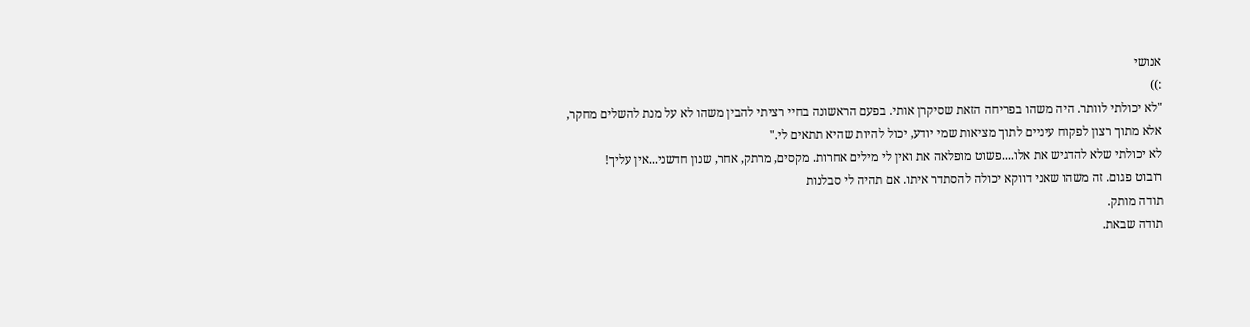אנושי
:))
"לא יכולתי לוותר. היה משהו בפריחה הזאת שסיקרן אותי. בפעם הראשונה בחיי רציתי להבין משהו לא על מנת להשלים מחקר, אלא מתוך רצון לפקוח עיניים לתוך מציאות שמי יודע, יכול להיות שהיא תתאים לי."
לא יכולתי שלא להדגיש את אלו....פשוט מופלאה את ואין לי מילים אחרות. מקסים, מרתק, אחר, שנון חדשני...אין עליך!
רובוט פגום. זה משהו שאני דווקא יכולה להסתדר איתו. אם תהיה לי סבלנות
תודה מותק.
תודה שבאת.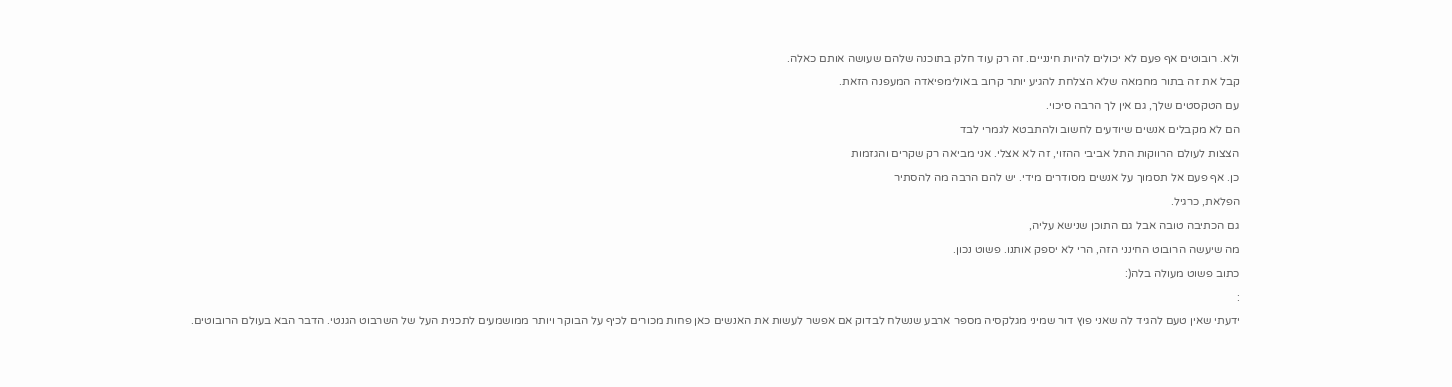ולא. רובוטים אף פעם לא יכולים להיות חינניים. זה רק עוד חלק בתוכנה שלהם שעושה אותם כאלה.
קבל את זה בתור מחמאה שלא הצלחת להגיע יותר קרוב באולימפיאדה המעפנה הזאת.
עם הטקסטים שלך, גם אין לך הרבה סיכוי.
הם לא מקבלים אנשים שיודעים לחשוב ולהתבטא לגמרי לבד
הצצות לעולם הרווקות התל אביבי ההזוי, זה לא אצלי. אני מביאה רק שקרים והגזמות
כן. אף פעם אל תסמוך על אנשים מסודרים מידי. יש להם הרבה מה להסתיר
הפלאת, כרגיל.
גם הכתיבה טובה אבל גם התוכן שנישא עליה,
מה שיעשה הרובוט החינני הזה, הרי לא יספק אותנו. פשוט נכון.
כתוב פשוט מעולה בלה(:
:
ידעתי שאין טעם להגיד לה שאני פוץ דור שמיני מגלקסיה מספר ארבע שנשלח לבדוק אם אפשר לעשות את האנשים כאן פחות מכורים לכיף על הבוקר ויותר ממושמעים לתכנית העל של השרבוט הגנטי. הדבר הבא בעולם הרובוטים.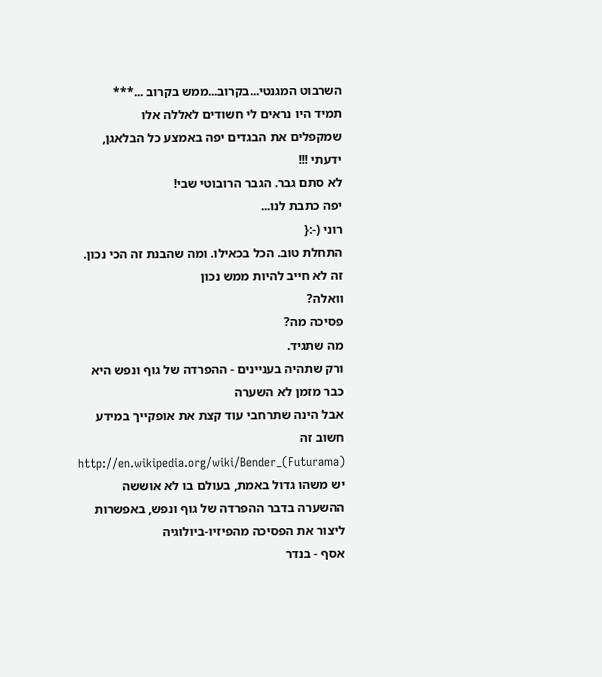השרבוט המגנטי...בקרוב...ממש בקרוב ...***
תמיד היו נראים לי חשודים לאללה אלו
שמקפלים את הבגדים יפה באמצע כל הבלאגן,
ידעתי !!!
לא סתם גבר. הגבר הרובוטי שבי!
יפה כתבת לנו...
רוני (-:{
התחלת טוב. הכל בכאילו. ומה שהבנת זה הכי נכון. זה לא חייב להיות ממש נכון
וואלה?
פסיכה מה?
מה שתגיד.
ורק שתהיה בעניינים - ההפרדה של גוף ונפש היא כבר מזמן לא השערה
אבל הינה שתרחבי עוד קצת את אופקייך במידע חשוב זה
http://en.wikipedia.org/wiki/Bender_(Futurama)
יש משהו גדול באמת, בעולם בו לא אוששה ההשערה בדבר ההפרדה של גוף ונפש, באפשרות ליצור את הפסיכה מהפיזיו-ביולוגיה
אסף - בנדר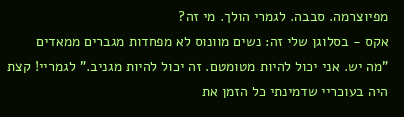מפיוצרמה. סבבה. לגמרי הולך. מי זה?
אקס - בסלוגן שלי זה: נשים מוונוס לא מפחדות מגברים ממאדים
"מה יש. אני יכול להיות מטומטם. זה יכול להיות מגניב." לגמריי! קצת היה בעוכריי שדמינתי כל הזמן את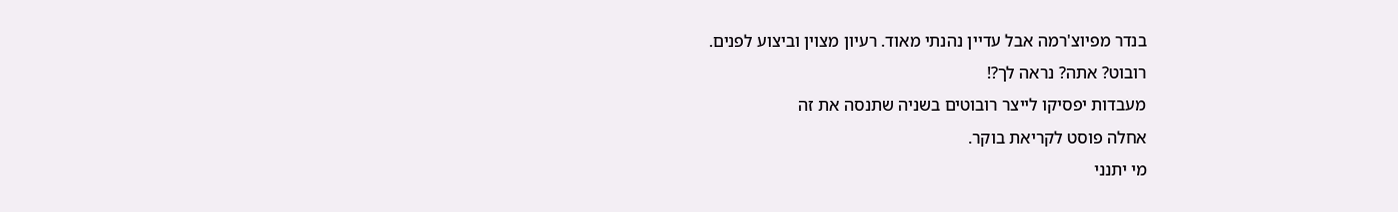בנדר מפיוצ'רמה אבל עדיין נהנתי מאוד. רעיון מצוין וביצוע לפנים.
רובוט? אתה? נראה לך?!
מעבדות יפסיקו לייצר רובוטים בשניה שתנסה את זה
אחלה פוסט לקריאת בוקר.
מי יתנני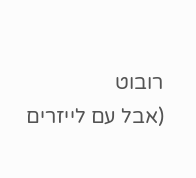רובוט
(אבל עם לייזרים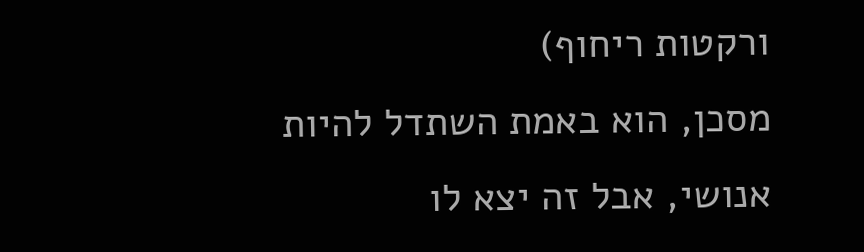ורקטות ריחוף)
מסכן, הוא באמת השתדל להיות אנושי, אבל זה יצא לו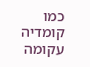כמו קומדיה עקומה